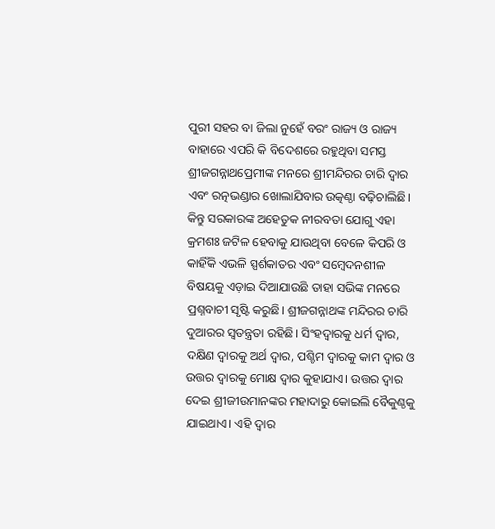ପୁରୀ ସହର ବା ଜିଲା ନୁହେଁ ବରଂ ରାଜ୍ୟ ଓ ରାଜ୍ୟ ବାହାରେ ଏପରି କି ବିଦେଶରେ ରହୁଥିବା ସମସ୍ତ ଶ୍ରୀଜଗନ୍ନାଥପ୍ରେମୀଙ୍କ ମନରେ ଶ୍ରୀମନ୍ଦିରର ଚାରି ଦ୍ୱାର ଏବଂ ରତ୍ନଭଣ୍ଡାର ଖୋଲାଯିବାର ଉତ୍କଣ୍ଠା ବଢ଼ିଚାଲିଛି। କିନ୍ତୁ ସରକାରଙ୍କ ଅହେତୁକ ନୀରବତା ଯୋଗୁ ଏହା କ୍ରମଶଃ ଜଟିଳ ହେବାକୁ ଯାଉଥିବା ବେଳେ କିପରି ଓ କାହିଁକି ଏଭଳି ସ୍ପର୍ଶକାତର ଏବଂ ସମ୍ବେଦନଶୀଳ ବିଷୟକୁ ଏଡ଼ାଇ ଦିଆଯାଉଛି ତାହା ସଭିଙ୍କ ମନରେ ପ୍ରଶ୍ନବାଚୀ ସୃଷ୍ଟି କରୁଛି। ଶ୍ରୀଜଗନ୍ନାଥଙ୍କ ମନ୍ଦିରର ଚାରି ଦୁଆରର ସ୍ବତନ୍ତ୍ରତା ରହିଛି। ସିଂହଦ୍ବାରକୁ ଧର୍ମ ଦ୍ୱାର, ଦକ୍ଷିଣ ଦ୍ବାରକୁ ଅର୍ଥ ଦ୍ବାର, ପଶ୍ଚିମ ଦ୍ୱାରକୁ କାମ ଦ୍ବାର ଓ ଉତ୍ତର ଦ୍ୱାରକୁ ମୋକ୍ଷ ଦ୍ୱାର କୁହାଯାଏ। ଉତ୍ତର ଦ୍ବାର ଦେଇ ଶ୍ରୀଜୀଉମାନଙ୍କର ମହାଦାରୁ କୋଇଲି ବୈକୁଣ୍ଠକୁ ଯାଇଥାଏ। ଏହି ଦ୍ବାର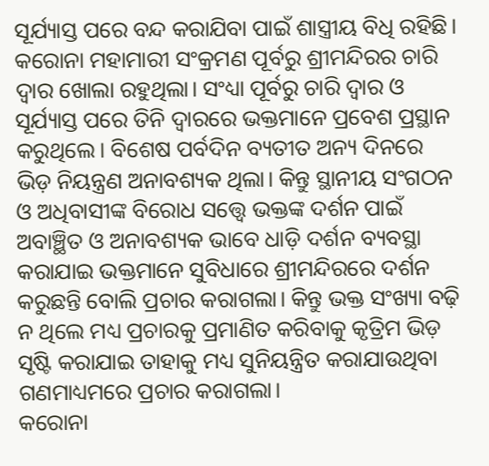ସୂର୍ଯ୍ୟାସ୍ତ ପରେ ବନ୍ଦ କରାଯିବା ପାଇଁ ଶାସ୍ତ୍ରୀୟ ବିଧି ରହିଛି। କରୋନା ମହାମାରୀ ସଂକ୍ରମଣ ପୂର୍ବରୁ ଶ୍ରୀମନ୍ଦିରର ଚାରି ଦ୍ବାର ଖୋଲା ରହୁଥିଲା। ସଂଧ୍ୟା ପୂର୍ବରୁ ଚାରି ଦ୍ବାର ଓ ସୂର୍ଯ୍ୟାସ୍ତ ପରେ ତିନି ଦ୍ବାରରେ ଭକ୍ତମାନେ ପ୍ରବେଶ ପ୍ରସ୍ଥାନ କରୁଥିଲେ। ବିଶେଷ ପର୍ବଦିନ ବ୍ୟତୀତ ଅନ୍ୟ ଦିନରେ ଭିଡ଼ ନିୟନ୍ତ୍ରଣ ଅନାବଶ୍ୟକ ଥିଲା। କିନ୍ତୁ ସ୍ଥାନୀୟ ସଂଗଠନ ଓ ଅଧିବାସୀଙ୍କ ବିରୋଧ ସତ୍ତ୍ୱେ ଭକ୍ତଙ୍କ ଦର୍ଶନ ପାଇଁ ଅବାଞ୍ଛିତ ଓ ଅନାବଶ୍ୟକ ଭାବେ ଧାଡ଼ି ଦର୍ଶନ ବ୍ୟବସ୍ଥା କରାଯାଇ ଭକ୍ତମାନେ ସୁବିଧାରେ ଶ୍ରୀମନ୍ଦିରରେ ଦର୍ଶନ କରୁଛନ୍ତି ବୋଲି ପ୍ରଚାର କରାଗଲା। କିନ୍ତୁ ଭକ୍ତ ସଂଖ୍ୟା ବଢ଼ି ନ ଥିଲେ ମଧ୍ୟ ପ୍ରଚାରକୁ ପ୍ରମାଣିତ କରିବାକୁ କୃତ୍ରିମ ଭିଡ଼ ସୃଷ୍ଟି କରାଯାଇ ତାହାକୁ ମଧ୍ୟ ସୁନିୟନ୍ତ୍ରିତ କରାଯାଉଥିବା ଗଣମାଧ୍ୟମରେ ପ୍ରଚାର କରାଗଲା।
କରୋନା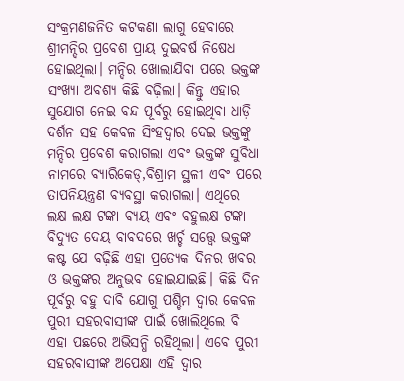ସଂକ୍ରମଣଜନିତ କଟକଣା ଲାଗୁ ହେବାରେ ଶ୍ରୀମନ୍ଦିର ପ୍ରବେଶ ପ୍ରାୟ ଦୁଇବର୍ଷ ନିଷେଧ ହୋଇଥିଲା। ମନ୍ଦିର ଖୋଲାଯିବା ପରେ ଭକ୍ତଙ୍କ ସଂଖ୍ୟା ଅବଶ୍ୟ କିଛି ବଢ଼ିଲା। କିନ୍ତୁ ଏହାର ସୁଯୋଗ ନେଇ ବନ୍ଦ ପୂର୍ବରୁ ହୋଇଥିବା ଧାଡ଼ି ଦର୍ଶନ ସହ କେବଳ ସିଂହଦ୍ୱାର ଦେଇ ଭକ୍ତଙ୍କୁ ମନ୍ଦିର ପ୍ରବେଶ କରାଗଲା ଏବଂ ଭକ୍ତଙ୍କ ସୁବିଧା ନାମରେ ବ୍ୟାରିକେଡ୍,ବିଶ୍ରାମ ସ୍ଥଳୀ ଏବଂ ପରେ ତାପନିୟନ୍ତ୍ରଣ ବ୍ୟବସ୍ଥା କରାଗଲା। ଏଥିରେ ଲକ୍ଷ ଲକ୍ଷ ଟଙ୍କା ବ୍ୟୟ ଏବଂ ବହୁଲକ୍ଷ ଟଙ୍କା ବିଦ୍ୟୁତ ଦେୟ ବାବଦରେ ଖର୍ଚ୍ଚ ସତ୍ତ୍ୱେ ଭକ୍ତଙ୍କ କଷ୍ଟ ଯେ ବଢ଼ିଛି ଏହା ପ୍ରତ୍ୟେକ ଦିନର ଖବର ଓ ଭକ୍ତଙ୍କର ଅନୁଭବ ହୋଇଯାଇଛି। କିଛି ଦିନ ପୂର୍ବରୁ ବହୁ ଦାବି ଯୋଗୁ ପଶ୍ଚିମ ଦ୍ୱାର କେବଳ ପୁରୀ ସହରବାସୀଙ୍କ ପାଇଁ ଖୋଲିଥିଲେ ବି ଏହା ପଛରେ ଅଭିସନ୍ଧି ରହିଥିଲା। ଏବେ ପୁରୀ ସହରବାସୀଙ୍କ ଅପେକ୍ଷା ଏହି ଦ୍ବାର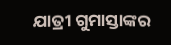ଯାତ୍ରୀ ଗୁମାସ୍ତାଙ୍କର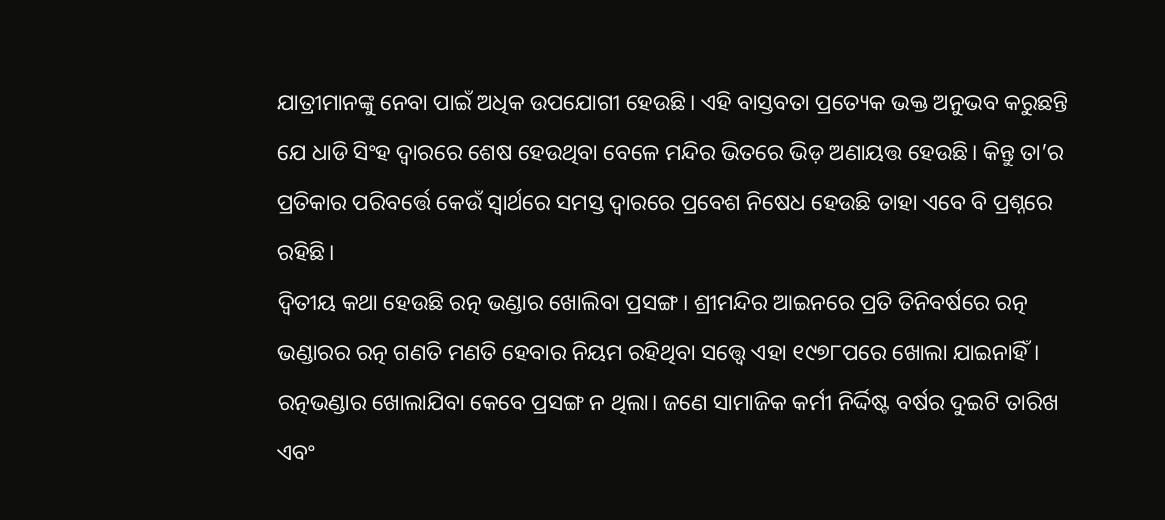ଯାତ୍ରୀମାନଙ୍କୁ ନେବା ପାଇଁ ଅଧିକ ଉପଯୋଗୀ ହେଉଛି। ଏହି ବାସ୍ତବତା ପ୍ରତ୍ୟେକ ଭକ୍ତ ଅନୁଭବ କରୁଛନ୍ତି ଯେ ଧାଡି ସିଂହ ଦ୍ବାରରେ ଶେଷ ହେଉଥିବା ବେଳେ ମନ୍ଦିର ଭିତରେ ଭିଡ଼ ଅଣାୟତ୍ତ ହେଉଛି। କିନ୍ତୁ ତା’ର ପ୍ରତିକାର ପରିବର୍ତ୍ତେ କେଉଁ ସ୍ବାର୍ଥରେ ସମସ୍ତ ଦ୍ବାରରେ ପ୍ରବେଶ ନିଷେଧ ହେଉଛି ତାହା ଏବେ ବି ପ୍ରଶ୍ନରେ ରହିଛି।
ଦ୍ବିତୀୟ କଥା ହେଉଛି ରତ୍ନ ଭଣ୍ଡାର ଖୋଲିବା ପ୍ରସଙ୍ଗ। ଶ୍ରୀମନ୍ଦିର ଆଇନରେ ପ୍ରତି ତିନିବର୍ଷରେ ରତ୍ନ ଭଣ୍ଡାରର ରତ୍ନ ଗଣତି ମଣତି ହେବାର ନିୟମ ରହିଥିବା ସତ୍ତ୍ୱେ ଏହା ୧୯୭୮ପରେ ଖୋଲା ଯାଇନାହିଁ। ରତ୍ନଭଣ୍ଡାର ଖୋଲାଯିବା କେବେ ପ୍ରସଙ୍ଗ ନ ଥିଲା। ଜଣେ ସାମାଜିକ କର୍ମୀ ନିର୍ଦ୍ଦିଷ୍ଟ ବର୍ଷର ଦୁଇଟି ତାରିଖ ଏବଂ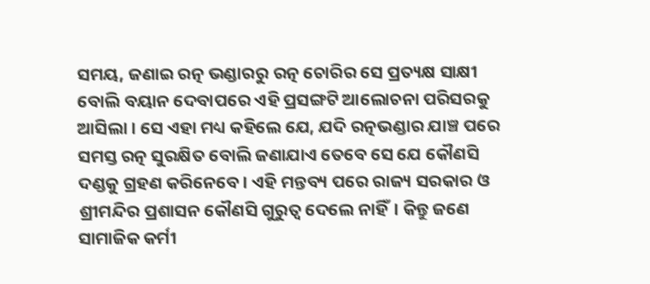ସମୟ, ଜଣାଇ ରତ୍ନ ଭଣ୍ଡାରରୁ ରତ୍ନ ଚୋରିର ସେ ପ୍ରତ୍ୟକ୍ଷ ସାକ୍ଷୀ ବୋଲି ବୟାନ ଦେବାପରେ ଏହି ପ୍ରସଙ୍ଗଟି ଆଲୋଚନା ପରିସରକୁ ଆସିଲା। ସେ ଏହା ମଧ୍ୟ କହିଲେ ଯେ, ଯଦି ରତ୍ନଭଣ୍ଡାର ଯାଞ୍ଚ ପରେ ସମସ୍ତ ରତ୍ନ ସୁରକ୍ଷିତ ବୋଲି ଜଣାଯାଏ ତେବେ ସେ ଯେ କୌଣସି ଦଣ୍ଡକୁ ଗ୍ରହଣ କରିନେବେ। ଏହି ମନ୍ତବ୍ୟ ପରେ ରାଜ୍ୟ ସରକାର ଓ ଶ୍ରୀମନ୍ଦିର ପ୍ରଶାସନ କୌଣସି ଗୁରୁତ୍ୱ ଦେଲେ ନାହିଁ। କିନ୍ତୁ ଜଣେ ସାମାଜିକ କର୍ମୀ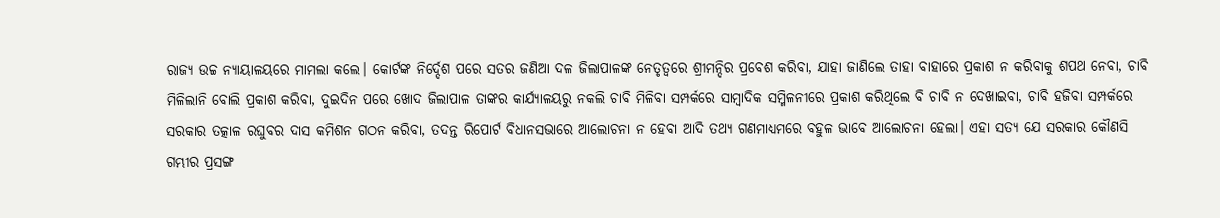ରାଜ୍ୟ ଉଚ୍ଚ ନ୍ୟାୟାଳୟରେ ମାମଲା କଲେ। କୋର୍ଟଙ୍କ ନିର୍ଦ୍ଦେଶ ପରେ ସତର ଜଣିଆ ଦଳ ଜିଲାପାଳଙ୍କ ନେତୃତ୍ୱରେ ଶ୍ରୀମନ୍ଦିର ପ୍ରବେଶ କରିବା, ଯାହା ଜାଣିଲେ ତାହା ବାହାରେ ପ୍ରକାଶ ନ କରିବାକୁ ଶପଥ ନେବା, ଚାବି ମିଳିଲାନି ବୋଲି ପ୍ରକାଶ କରିବା, ଦୁଇଦିନ ପରେ ଖୋଦ ଜିଲାପାଳ ତାଙ୍କର କାର୍ଯ୍ୟାଳୟରୁ ନକଲି ଚାବି ମିଳିବା ସମ୍ପର୍କରେ ସାମ୍ବାଦିକ ସମ୍ମିଳନୀରେ ପ୍ରକାଶ କରିଥିଲେ ବି ଚାବି ନ ଦେଖାଇବା, ଚାବି ହଜିବା ସମ୍ପର୍କରେ ସରକାର ତତ୍କାଳ ରଘୁବର ଦାସ କମିଶନ ଗଠନ କରିବା, ତଦନ୍ତ ରିପୋର୍ଟ ବିଧାନସଭାରେ ଆଲୋଚନା ନ ହେବା ଆଦି ତଥ୍ୟ ଗଣମାଧ୍ୟମରେ ବହୁଳ ଭାବେ ଆଲୋଚନା ହେଲା। ଏହା ସତ୍ୟ ଯେ ସରକାର କୌଣସି ଗମ୍ଭୀର ପ୍ରସଙ୍ଗ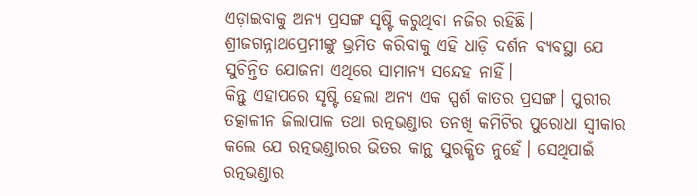ଏଡ଼ାଇବାକୁ ଅନ୍ୟ ପ୍ରସଙ୍ଗ ସୃଷ୍ଟି କରୁଥିବା ନଜିର ରହିଛି। ଶ୍ରୀଜଗନ୍ନାଥପ୍ରେମୀଙ୍କୁ ଭ୍ରମିତ କରିବାକୁ ଏହି ଧାଡ଼ି ଦର୍ଶନ ବ୍ୟବସ୍ଥା ଯେ ସୁଚିନ୍ତିତ ଯୋଜନା ଏଥିରେ ସାମାନ୍ୟ ସନ୍ଦେହ ନାହିଁ।
କିନ୍ତୁ ଏହାପରେ ସୃଷ୍ଟି ହେଲା ଅନ୍ୟ ଏକ ସ୍ପର୍ଶ କାତର ପ୍ରସଙ୍ଗ। ପୁରୀର ତତ୍କାଳୀନ ଜିଲାପାଳ ତଥା ରତ୍ନଭଣ୍ଡାର ତନଖି କମିଟିର ପୁରୋଧା ସ୍ବୀକାର କଲେ ଯେ ରତ୍ନଭଣ୍ଡାରର ଭିତର କାନ୍ଥ ସୁରକ୍ଷିତ ନୁହେଁ। ସେଥିପାଇଁ ରତ୍ନଭଣ୍ଡାର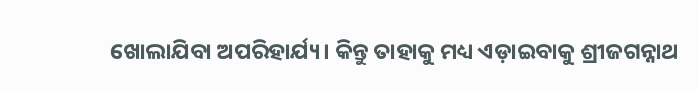ଖୋଲାଯିବା ଅପରିହାର୍ଯ୍ୟ। କିନ୍ତୁ ତାହାକୁ ମଧ୍ୟ ଏଡ଼ାଇବାକୁ ଶ୍ରୀଜଗନ୍ନାଥ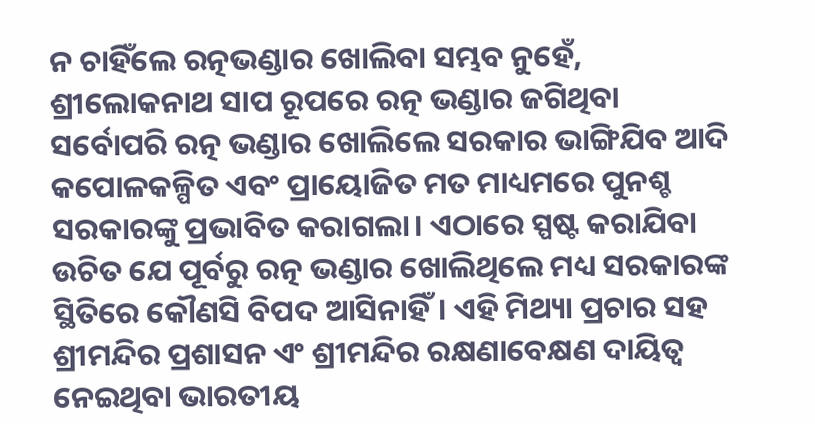ନ ଚାହିଁଲେ ରତ୍ନଭଣ୍ଡାର ଖୋଲିବା ସମ୍ଭବ ନୁହେଁ, ଶ୍ରୀଲୋକନାଥ ସାପ ରୂପରେ ରତ୍ନ ଭଣ୍ଡାର ଜଗିଥିବା ସର୍ବୋପରି ରତ୍ନ ଭଣ୍ଡାର ଖୋଲିଲେ ସରକାର ଭାଙ୍ଗିଯିବ ଆଦି କପୋଳକଳ୍ପିତ ଏବଂ ପ୍ରାୟୋଜିତ ମତ ମାଧ୍ୟମରେ ପୁନଶ୍ଚ ସରକାରଙ୍କୁ ପ୍ରଭାବିତ କରାଗଲା। ଏଠାରେ ସ୍ପଷ୍ଟ କରାଯିବା ଉଚିତ ଯେ ପୂର୍ବରୁ ରତ୍ନ ଭଣ୍ଡାର ଖୋଲିଥିଲେ ମଧ୍ୟ ସରକାରଙ୍କ ସ୍ଥିତିରେ କୌଣସି ବିପଦ ଆସିନାହିଁ। ଏହି ମିଥ୍ୟା ପ୍ରଚାର ସହ ଶ୍ରୀମନ୍ଦିର ପ୍ରଶାସନ ଏଂ ଶ୍ରୀମନ୍ଦିର ରକ୍ଷଣାବେକ୍ଷଣ ଦାୟିତ୍ୱ ନେଇଥିବା ଭାରତୀୟ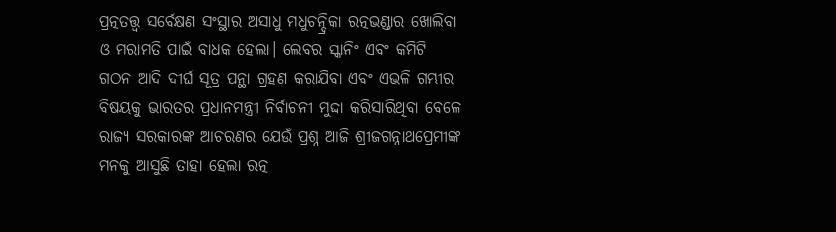ପ୍ରତ୍ନତତ୍ତ୍ୱ ସର୍ବେକ୍ଷଣ ସଂସ୍ଥାର ଅସାଧୁ ମଧୁଚନ୍ଦ୍ରିକା ରତ୍ନଭଣ୍ଡାର ଖୋଲିବା ଓ ମରାମତି ପାଇଁ ବାଧକ ହେଲା। ଲେବର ସ୍କାନିଂ ଏବଂ କମିଟି ଗଠନ ଆଦି ଦୀର୍ଘ ସୂତ୍ର ପନ୍ଥା ଗ୍ରହଣ କରାଯିବା ଏବଂ ଏଭଳି ଗମ୍ଭୀର ବିଷୟକୁ ଭାରତର ପ୍ରଧାନମନ୍ତ୍ରୀ ନିର୍ବାଚନୀ ମୁଦ୍ଦା କରିସାରିଥିବା ବେଳେ ରାଜ୍ୟ ସରକାରଙ୍କ ଆଚରଣର ଯେଉଁ ପ୍ରଶ୍ନ ଆଜି ଶ୍ରୀଜଗନ୍ନାଥପ୍ରେମୀଙ୍କ ମନକୁ ଆସୁଛି ତାହା ହେଲା ରତ୍ନ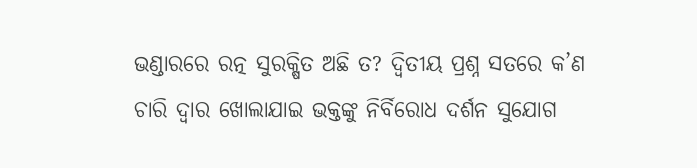ଭଣ୍ଡାରରେ ରତ୍ନ ସୁରକ୍ଷିତ ଅଛି ତ? ଦ୍ବିତୀୟ ପ୍ରଶ୍ନ ସତରେ କ’ଣ ଚାରି ଦ୍ୱାର ଖୋଲାଯାଇ ଭକ୍ତଙ୍କୁ ନିର୍ବିରୋଧ ଦର୍ଶନ ସୁଯୋଗ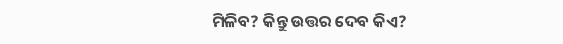ମିଳିବ? କିନ୍ତୁ ଉତ୍ତର ଦେବ କିଏ?